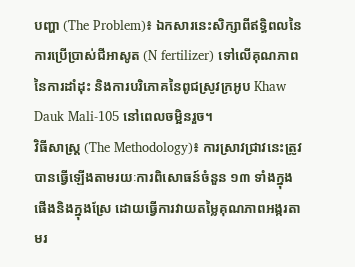បញ្ហា (The Problem)៖ ឯកសារនេះសិក្សាពីឥទ្ធិពលនៃការប្រើប្រាស់ជីអាសូត (N fertilizer) ទៅលើគុណភាពនៃការដាំដុះ និងការបរិភោគនៃពូជស្រូវក្រអូប Khaw Dauk Mali-105 នៅពេលចម្អិនរួច។
វិធីសាស្ត្រ (The Methodology)៖ ការស្រាវជ្រាវនេះត្រូវបានធ្វើឡើងតាមរយៈការពិសោធន៍ចំនួន ១៣ ទាំងក្នុងផើងនិងក្នុងស្រែ ដោយធ្វើការវាយតម្លៃគុណភាពអង្ករតាមរ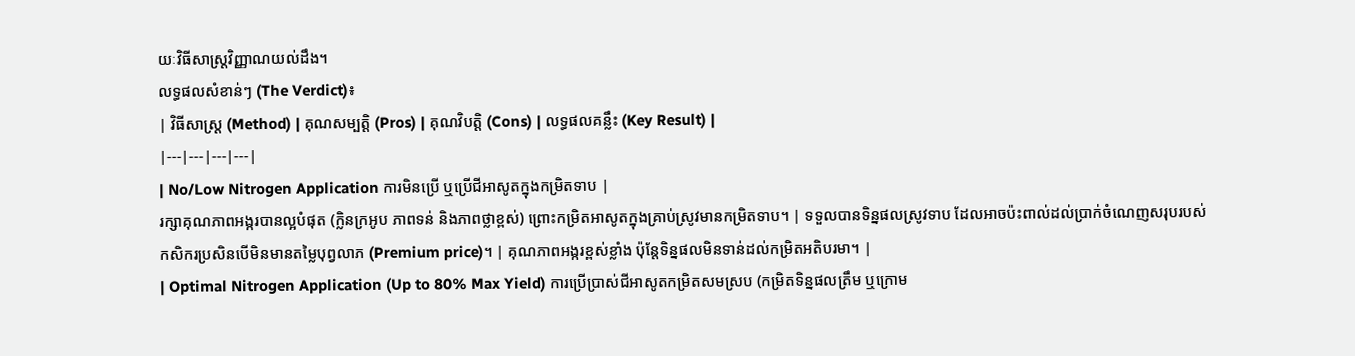យៈវិធីសាស្ត្រវិញ្ញាណយល់ដឹង។
លទ្ធផលសំខាន់ៗ (The Verdict)៖
| វិធីសាស្ត្រ (Method) | គុណសម្បត្តិ (Pros) | គុណវិបត្តិ (Cons) | លទ្ធផលគន្លឹះ (Key Result) |
|---|---|---|---|
| No/Low Nitrogen Application ការមិនប្រើ ឬប្រើជីអាសូតក្នុងកម្រិតទាប |
រក្សាគុណភាពអង្ករបានល្អបំផុត (ក្លិនក្រអូប ភាពទន់ និងភាពថ្លាខ្ពស់) ព្រោះកម្រិតអាសូតក្នុងគ្រាប់ស្រូវមានកម្រិតទាប។ | ទទួលបានទិន្នផលស្រូវទាប ដែលអាចប៉ះពាល់ដល់ប្រាក់ចំណេញសរុបរបស់កសិករប្រសិនបើមិនមានតម្លៃបុព្វលាភ (Premium price)។ | គុណភាពអង្ករខ្ពស់ខ្លាំង ប៉ុន្តែទិន្នផលមិនទាន់ដល់កម្រិតអតិបរមា។ |
| Optimal Nitrogen Application (Up to 80% Max Yield) ការប្រើប្រាស់ជីអាសូតកម្រិតសមស្រប (កម្រិតទិន្នផលត្រឹម ឬក្រោម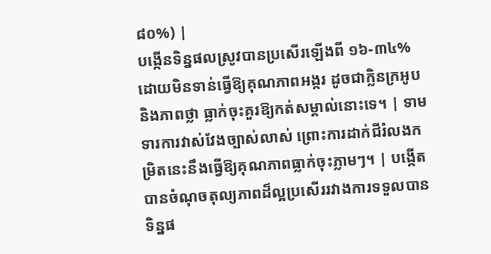៨០%) |
បង្កើនទិន្នផលស្រូវបានប្រសើរឡើងពី ១៦-៣៤% ដោយមិនទាន់ធ្វើឱ្យគុណភាពអង្ករ ដូចជាក្លិនក្រអូប និងភាពថ្លា ធ្លាក់ចុះគួរឱ្យកត់សម្គាល់នោះទេ។ | ទាមទារការវាស់វែងច្បាស់លាស់ ព្រោះការដាក់ជីរំលងកម្រិតនេះនឹងធ្វើឱ្យគុណភាពធ្លាក់ចុះភ្លាមៗ។ | បង្កើតបានចំណុចតុល្យភាពដ៏ល្អប្រសើររវាងការទទួលបានទិន្នផ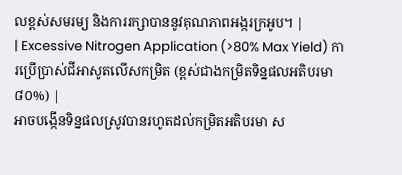លខ្ពស់សមរម្យ និងការរក្សាបាននូវគុណភាពអង្ករក្រអូប។ |
| Excessive Nitrogen Application (>80% Max Yield) ការប្រើប្រាស់ជីអាសូតលើសកម្រិត (ខ្ពស់ជាងកម្រិតទិន្នផលអតិបរមា ៨០%) |
អាចបង្កើនទិន្នផលស្រូវបានរហូតដល់កម្រិតអតិបរមា ស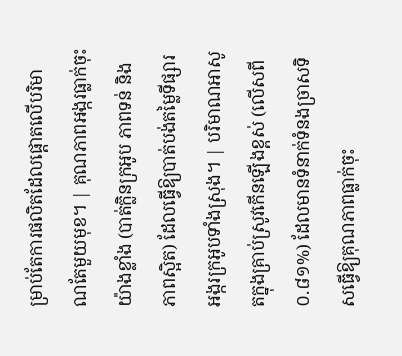ម្រាប់តែការផលិតដែលផ្តោតលើបរិមាណតែមួយមុខ។ | គុណភាពអង្ករធ្លាក់ចុះយ៉ាងខ្លាំង (បាត់ក្លិនក្រអូប ភាពទន់ និងភាពស្អិត) ដែលធ្វើឱ្យបាត់បង់តម្លៃទីផ្សារអង្ករក្រអូបទាំងស្រុង។ | បរិមាណអាសូតក្នុងគ្រាប់ស្រូវកើនឡើងខ្ពស់ (លើសពី ០.៨១%) ដែលមានទំនាក់ទំនងច្រាសទិសធ្វើឱ្យគុណភាពធ្លាក់ចុះ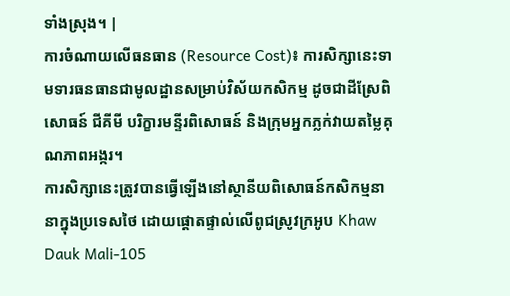ទាំងស្រុង។ |
ការចំណាយលើធនធាន (Resource Cost)៖ ការសិក្សានេះទាមទារធនធានជាមូលដ្ឋានសម្រាប់វិស័យកសិកម្ម ដូចជាដីស្រែពិសោធន៍ ជីគីមី បរិក្ខារមន្ទីរពិសោធន៍ និងក្រុមអ្នកភ្លក់វាយតម្លៃគុណភាពអង្ករ។
ការសិក្សានេះត្រូវបានធ្វើឡើងនៅស្ថានីយពិសោធន៍កសិកម្មនានាក្នុងប្រទេសថៃ ដោយផ្តោតផ្ទាល់លើពូជស្រូវក្រអូប Khaw Dauk Mali-105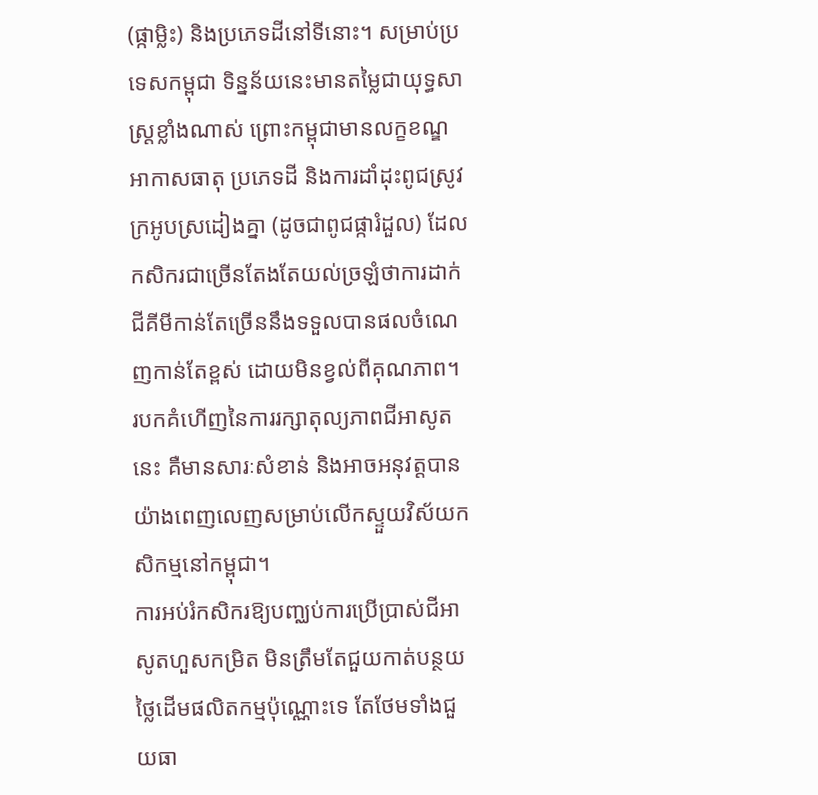(ផ្កាម្លិះ) និងប្រភេទដីនៅទីនោះ។ សម្រាប់ប្រទេសកម្ពុជា ទិន្នន័យនេះមានតម្លៃជាយុទ្ធសាស្ត្រខ្លាំងណាស់ ព្រោះកម្ពុជាមានលក្ខខណ្ឌអាកាសធាតុ ប្រភេទដី និងការដាំដុះពូជស្រូវក្រអូបស្រដៀងគ្នា (ដូចជាពូជផ្ការំដួល) ដែលកសិករជាច្រើនតែងតែយល់ច្រឡំថាការដាក់ជីគីមីកាន់តែច្រើននឹងទទួលបានផលចំណេញកាន់តែខ្ពស់ ដោយមិនខ្វល់ពីគុណភាព។
របកគំហើញនៃការរក្សាតុល្យភាពជីអាសូតនេះ គឺមានសារៈសំខាន់ និងអាចអនុវត្តបានយ៉ាងពេញលេញសម្រាប់លើកស្ទួយវិស័យកសិកម្មនៅកម្ពុជា។
ការអប់រំកសិករឱ្យបញ្ឈប់ការប្រើប្រាស់ជីអាសូតហួសកម្រិត មិនត្រឹមតែជួយកាត់បន្ថយថ្លៃដើមផលិតកម្មប៉ុណ្ណោះទេ តែថែមទាំងជួយធា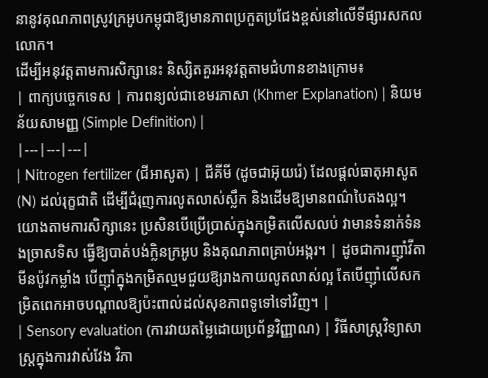នានូវគុណភាពស្រូវក្រអូបកម្ពុជាឱ្យមានភាពប្រកួតប្រជែងខ្ពស់នៅលើទីផ្សារសកលលោក។
ដើម្បីអនុវត្តតាមការសិក្សានេះ និស្សិតគួរអនុវត្តតាមជំហានខាងក្រោម៖
| ពាក្យបច្ចេកទេស | ការពន្យល់ជាខេមរភាសា (Khmer Explanation) | និយមន័យសាមញ្ញ (Simple Definition) |
|---|---|---|
| Nitrogen fertilizer (ជីអាសូត) | ជីគីមី (ដូចជាអ៊ុយរ៉េ) ដែលផ្តល់ធាតុអាសូត (N) ដល់រុក្ខជាតិ ដើម្បីជំរុញការលូតលាស់ស្លឹក និងដើមឱ្យមានពណ៌បៃតងល្អ។ យោងតាមការសិក្សានេះ ប្រសិនបើប្រើប្រាស់ក្នុងកម្រិតលើសលប់ វាមានទំនាក់ទំនងច្រាសទិស ធ្វើឱ្យបាត់បង់ក្លិនក្រអូប និងគុណភាពគ្រាប់អង្ករ។ | ដូចជាការញ៉ាំវីតាមីនប៉ូវកម្លាំង បើញ៉ាំក្នុងកម្រិតល្មមជួយឱ្យរាងកាយលូតលាស់ល្អ តែបើញ៉ាំលើសកម្រិតពេកអាចបណ្តាលឱ្យប៉ះពាល់ដល់សុខភាពទូទៅទៅវិញ។ |
| Sensory evaluation (ការវាយតម្លៃដោយប្រព័ន្ធវិញ្ញាណ) | វិធីសាស្ត្រវិទ្យាសាស្ត្រក្នុងការវាស់វែង វិភា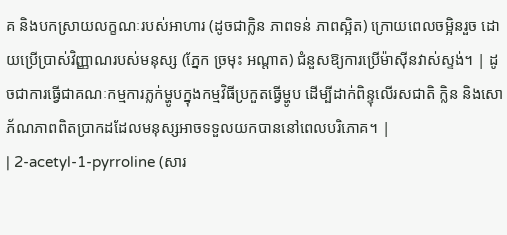គ និងបកស្រាយលក្ខណៈរបស់អាហារ (ដូចជាក្លិន ភាពទន់ ភាពស្អិត) ក្រោយពេលចម្អិនរួច ដោយប្រើប្រាស់វិញ្ញាណរបស់មនុស្ស (ភ្នែក ច្រមុះ អណ្តាត) ជំនួសឱ្យការប្រើម៉ាស៊ីនវាស់ស្ទង់។ | ដូចជាការធ្វើជាគណៈកម្មការភ្លក់ម្ហូបក្នុងកម្មវិធីប្រកួតធ្វើម្ហូប ដើម្បីដាក់ពិន្ទុលើរសជាតិ ក្លិន និងសោភ័ណភាពពិតប្រាកដដែលមនុស្សអាចទទួលយកបាននៅពេលបរិភោគ។ |
| 2-acetyl-1-pyrroline (សារ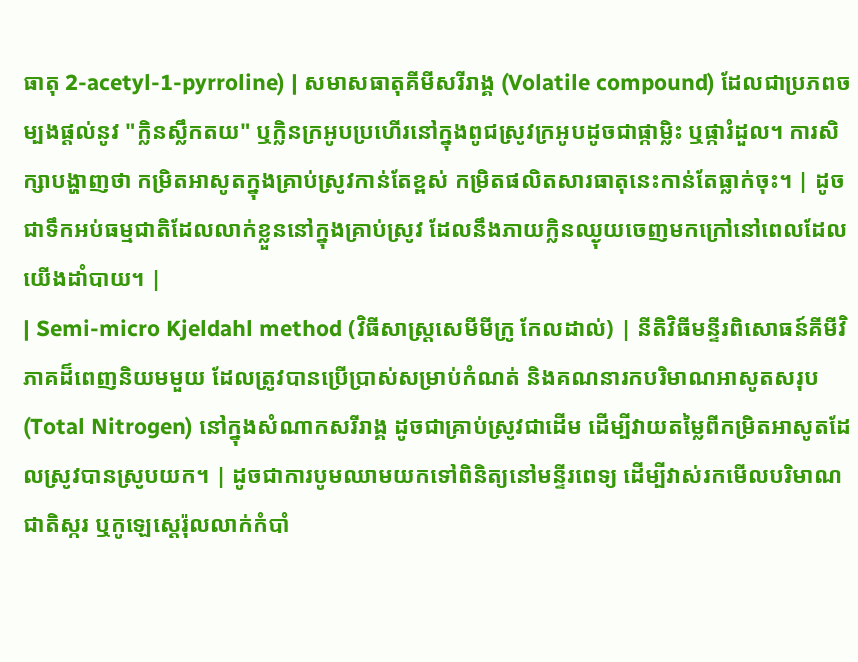ធាតុ 2-acetyl-1-pyrroline) | សមាសធាតុគីមីសរីរាង្គ (Volatile compound) ដែលជាប្រភពចម្បងផ្តល់នូវ "ក្លិនស្លឹកតយ" ឬក្លិនក្រអូបប្រហើរនៅក្នុងពូជស្រូវក្រអូបដូចជាផ្កាម្លិះ ឬផ្ការំដួល។ ការសិក្សាបង្ហាញថា កម្រិតអាសូតក្នុងគ្រាប់ស្រូវកាន់តែខ្ពស់ កម្រិតផលិតសារធាតុនេះកាន់តែធ្លាក់ចុះ។ | ដូចជាទឹកអប់ធម្មជាតិដែលលាក់ខ្លួននៅក្នុងគ្រាប់ស្រូវ ដែលនឹងភាយក្លិនឈ្ងុយចេញមកក្រៅនៅពេលដែលយើងដាំបាយ។ |
| Semi-micro Kjeldahl method (វិធីសាស្ត្រសេមីមីក្រូ កែលដាល់) | នីតិវិធីមន្ទីរពិសោធន៍គីមីវិភាគដ៏ពេញនិយមមួយ ដែលត្រូវបានប្រើប្រាស់សម្រាប់កំណត់ និងគណនារកបរិមាណអាសូតសរុប (Total Nitrogen) នៅក្នុងសំណាកសរីរាង្គ ដូចជាគ្រាប់ស្រូវជាដើម ដើម្បីវាយតម្លៃពីកម្រិតអាសូតដែលស្រូវបានស្រូបយក។ | ដូចជាការបូមឈាមយកទៅពិនិត្យនៅមន្ទីរពេទ្យ ដើម្បីវាស់រកមើលបរិមាណជាតិស្ករ ឬកូឡេស្តេរ៉ុលលាក់កំបាំ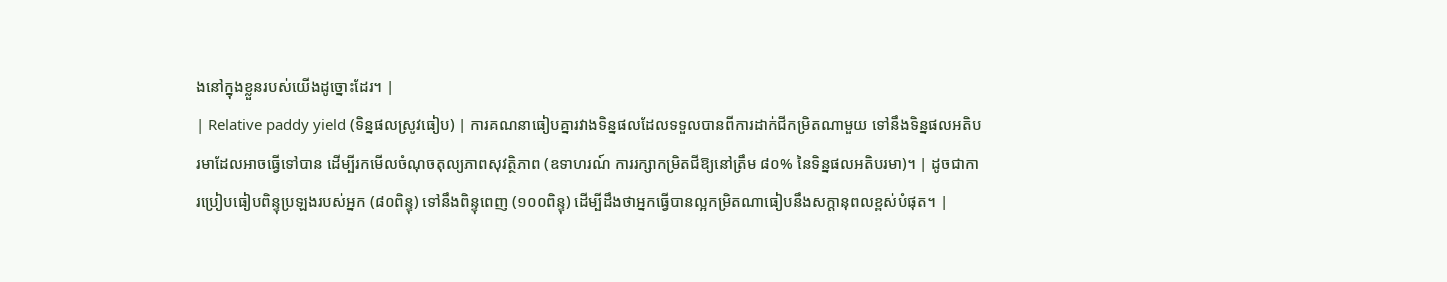ងនៅក្នុងខ្លួនរបស់យើងដូច្នោះដែរ។ |
| Relative paddy yield (ទិន្នផលស្រូវធៀប) | ការគណនាធៀបគ្នារវាងទិន្នផលដែលទទួលបានពីការដាក់ជីកម្រិតណាមួយ ទៅនឹងទិន្នផលអតិបរមាដែលអាចធ្វើទៅបាន ដើម្បីរកមើលចំណុចតុល្យភាពសុវត្ថិភាព (ឧទាហរណ៍ ការរក្សាកម្រិតជីឱ្យនៅត្រឹម ៨០% នៃទិន្នផលអតិបរមា)។ | ដូចជាការប្រៀបធៀបពិន្ទុប្រឡងរបស់អ្នក (៨០ពិន្ទុ) ទៅនឹងពិន្ទុពេញ (១០០ពិន្ទុ) ដើម្បីដឹងថាអ្នកធ្វើបានល្អកម្រិតណាធៀបនឹងសក្តានុពលខ្ពស់បំផុត។ |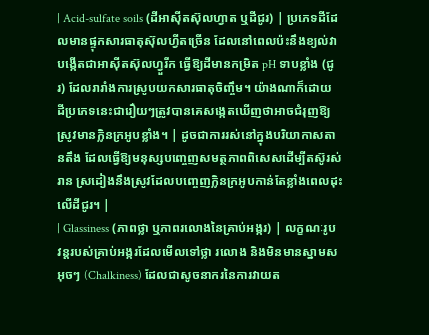| Acid-sulfate soils (ដីអាស៊ីតស៊ុលហ្វាត ឬដីជូរ) | ប្រភេទដីដែលមានផ្ទុកសារធាតុស៊ុលហ្វីតច្រើន ដែលនៅពេលប៉ះនឹងខ្យល់វាបង្កើតជាអាស៊ីតស៊ុលហ្វួរីក ធ្វើឱ្យដីមានកម្រិត pH ទាបខ្លាំង (ជូរ) ដែលរារាំងការស្រូបយកសារធាតុចិញ្ចឹម។ យ៉ាងណាក៏ដោយ ដីប្រភេទនេះជារឿយៗត្រូវបានគេសង្កេតឃើញថាអាចជំរុញឱ្យស្រូវមានក្លិនក្រអូបខ្លាំង។ | ដូចជាការរស់នៅក្នុងបរិយាកាសតានតឹង ដែលធ្វើឱ្យមនុស្សបញ្ចេញសមត្ថភាពពិសេសដើម្បីតស៊ូរស់រាន ស្រដៀងនឹងស្រូវដែលបញ្ចេញក្លិនក្រអូបកាន់តែខ្លាំងពេលដុះលើដីជូរ។ |
| Glassiness (ភាពថ្លា ឬភាពរលោងនៃគ្រាប់អង្ករ) | លក្ខណៈរូបវន្តរបស់គ្រាប់អង្ករដែលមើលទៅថ្លា រលោង និងមិនមានស្នាមសអុចៗ (Chalkiness) ដែលជាសូចនាករនៃការវាយត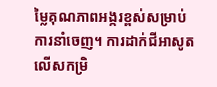ម្លៃគុណភាពអង្ករខ្ពស់សម្រាប់ការនាំចេញ។ ការដាក់ជីអាសូតលើសកម្រិ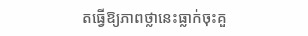តធ្វើឱ្យភាពថ្លានេះធ្លាក់ចុះគួ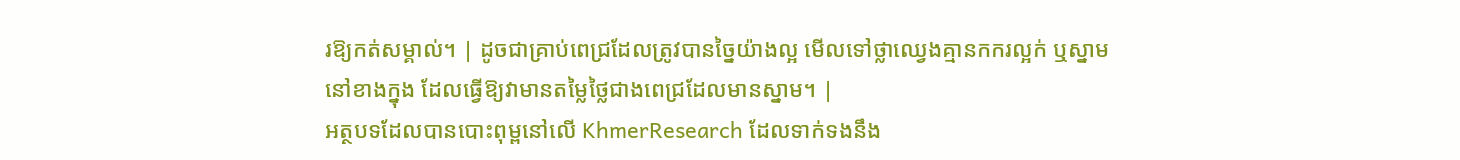រឱ្យកត់សម្គាល់។ | ដូចជាគ្រាប់ពេជ្រដែលត្រូវបានច្នៃយ៉ាងល្អ មើលទៅថ្លាឈ្វេងគ្មានកករល្អក់ ឬស្នាមនៅខាងក្នុង ដែលធ្វើឱ្យវាមានតម្លៃថ្លៃជាងពេជ្រដែលមានស្នាម។ |
អត្ថបទដែលបានបោះពុម្ពនៅលើ KhmerResearch ដែលទាក់ទងនឹង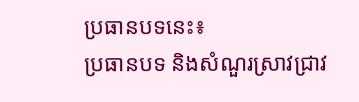ប្រធានបទនេះ៖
ប្រធានបទ និងសំណួរស្រាវជ្រាវ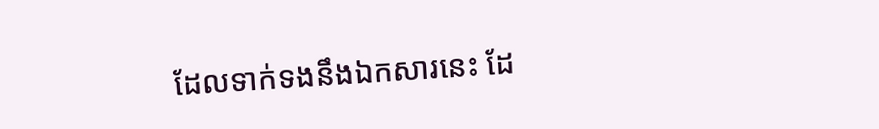ដែលទាក់ទងនឹងឯកសារនេះ ដែ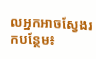លអ្នកអាចស្វែងរកបន្ថែម៖